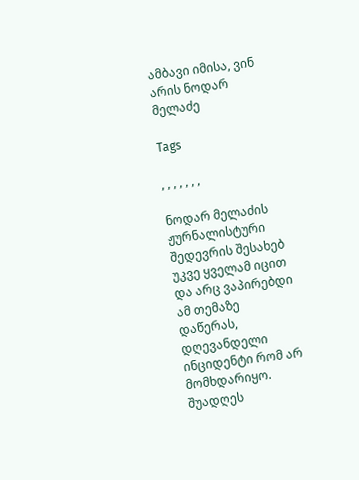ამბავი იმისა, ვინ არის ნოდარ მელაძე

Tags

, , , , , , ,

ნოდარ მელაძის ჟურნალისტური შედევრის შესახებ უკვე ყველამ იცით და არც ვაპირებდი ამ თემაზე დაწერას, დღევანდელი ინციდენტი რომ არ მომხდარიყო. შუადღეს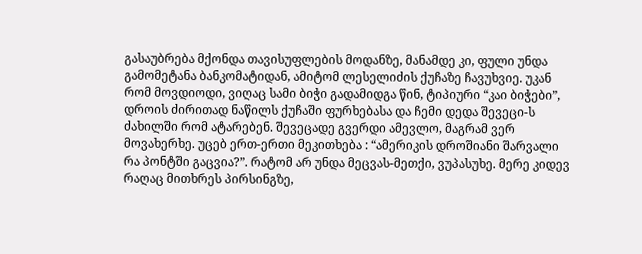გასაუბრება მქონდა თავისუფლების მოდანზე, მანამდე კი, ფული უნდა გამომეტანა ბანკომატიდან, ამიტომ ლესელიძის ქუჩაზე ჩავუხვიე. უკან რომ მოვდიოდი, ვიღაც სამი ბიჭი გადამიდგა წინ, ტიპიური “კაი ბიჭები”, დროის ძირითად ნაწილს ქუჩაში ფურხებასა და ჩემი დედა შევეცი-ს ძახილში რომ ატარებენ. შევეცადე გვერდი ამევლო, მაგრამ ვერ მოვახერხე. უცებ ერთ-ერთი მეკითხება : “ამერიკის დროშიანი შარვალი რა პონტში გაცვია?”. რატომ არ უნდა მეცვას-მეთქი, ვუპასუხე. მერე კიდევ რაღაც მითხრეს პირსინგზე,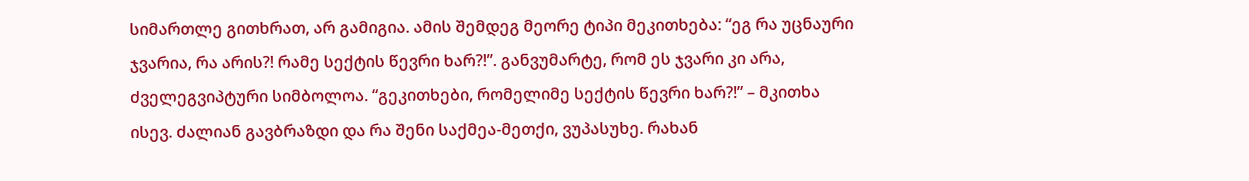სიმართლე გითხრათ, არ გამიგია. ამის შემდეგ მეორე ტიპი მეკითხება: “ეგ რა უცნაური ჯვარია, რა არის?! რამე სექტის წევრი ხარ?!”. განვუმარტე, რომ ეს ჯვარი კი არა, ძველეგვიპტური სიმბოლოა. “გეკითხები, რომელიმე სექტის წევრი ხარ?!” – მკითხა ისევ. ძალიან გავბრაზდი და რა შენი საქმეა-მეთქი, ვუპასუხე. რახან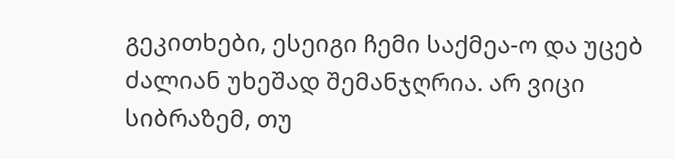გეკითხები, ესეიგი ჩემი საქმეა-ო და უცებ ძალიან უხეშად შემანჯღრია. არ ვიცი სიბრაზემ, თუ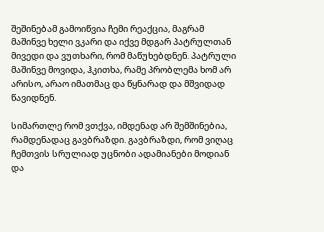შეშინებამ გამოიწვია ჩემი რეაქცია, მაგრამ მაშინვე ხელი ვკარი და იქვე მდგარ პატრულთან მივედი და ვუთხარი, რომ მაწუხებდნენ. პატრული მაშინვე მოვიდა, ჰკითხა, რამე პრობლემა ხომ არ არისო, არაო იმათმაც და წყნარად და მშვიდად წავიდნენ.

სიმართლე რომ ვთქვა, იმდენად არ შემშინებია, რამდენადაც გავბრაზდი. გავბრაზდი, რომ ვიღაც ჩემთვის სრულიად უცნობი ადამიანები მოდიან და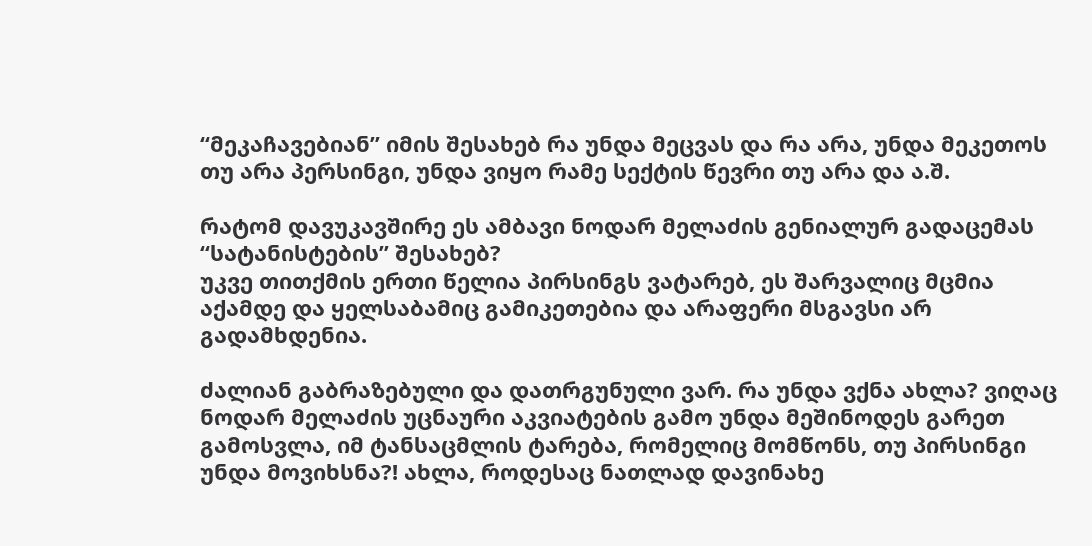“მეკაჩავებიან” იმის შესახებ რა უნდა მეცვას და რა არა, უნდა მეკეთოს თუ არა პერსინგი, უნდა ვიყო რამე სექტის წევრი თუ არა და ა.შ.

რატომ დავუკავშირე ეს ამბავი ნოდარ მელაძის გენიალურ გადაცემას “სატანისტების” შესახებ?
უკვე თითქმის ერთი წელია პირსინგს ვატარებ, ეს შარვალიც მცმია აქამდე და ყელსაბამიც გამიკეთებია და არაფერი მსგავსი არ გადამხდენია.

ძალიან გაბრაზებული და დათრგუნული ვარ. რა უნდა ვქნა ახლა? ვიღაც ნოდარ მელაძის უცნაური აკვიატების გამო უნდა მეშინოდეს გარეთ გამოსვლა, იმ ტანსაცმლის ტარება, რომელიც მომწონს, თუ პირსინგი უნდა მოვიხსნა?! ახლა, როდესაც ნათლად დავინახე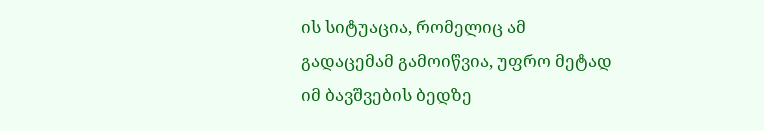ის სიტუაცია, რომელიც ამ გადაცემამ გამოიწვია, უფრო მეტად იმ ბავშვების ბედზე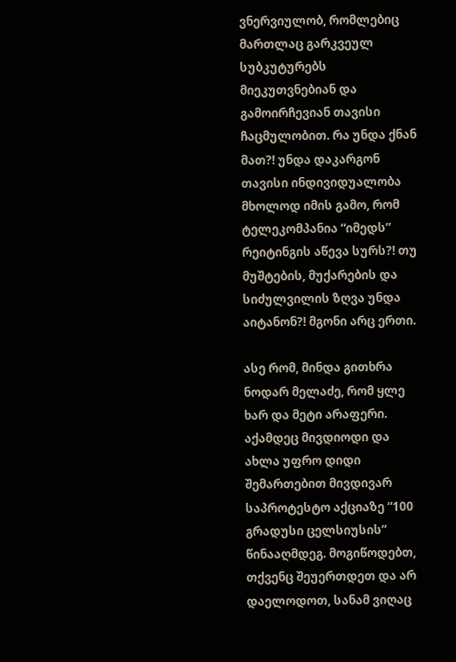ვნერვიულობ, რომლებიც მართლაც გარკვეულ სუბკუტურებს მიეკუთვნებიან და გამოირჩევიან თავისი ჩაცმულობით. რა უნდა ქნან მათ?! უნდა დაკარგონ თავისი ინდივიდუალობა მხოლოდ იმის გამო, რომ ტელეკომპანია “იმედს” რეიტინგის აწევა სურს?! თუ მუშტების, მუქარების და სიძულვილის ზღვა უნდა აიტანონ?! მგონი არც ერთი.

ასე რომ, მინდა გითხრა ნოდარ მელაძე, რომ ყლე ხარ და მეტი არაფერი.
აქამდეც მივდიოდი და ახლა უფრო დიდი შემართებით მივდივარ საპროტესტო აქციაზე “100 გრადუსი ცელსიუსის” წინააღმდეგ. მოგიწოდებთ, თქვენც შეუერთდეთ და არ დაელოდოთ, სანამ ვიღაც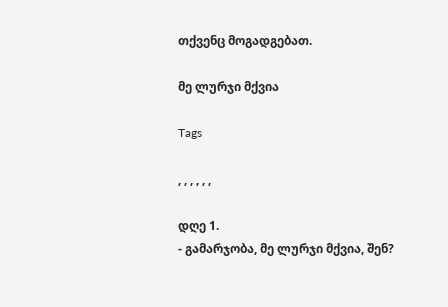თქვენც მოგადგებათ.

მე ლურჯი მქვია

Tags

, , , , , ,

დღე 1.
- გამარჯობა, მე ლურჯი მქვია, შენ?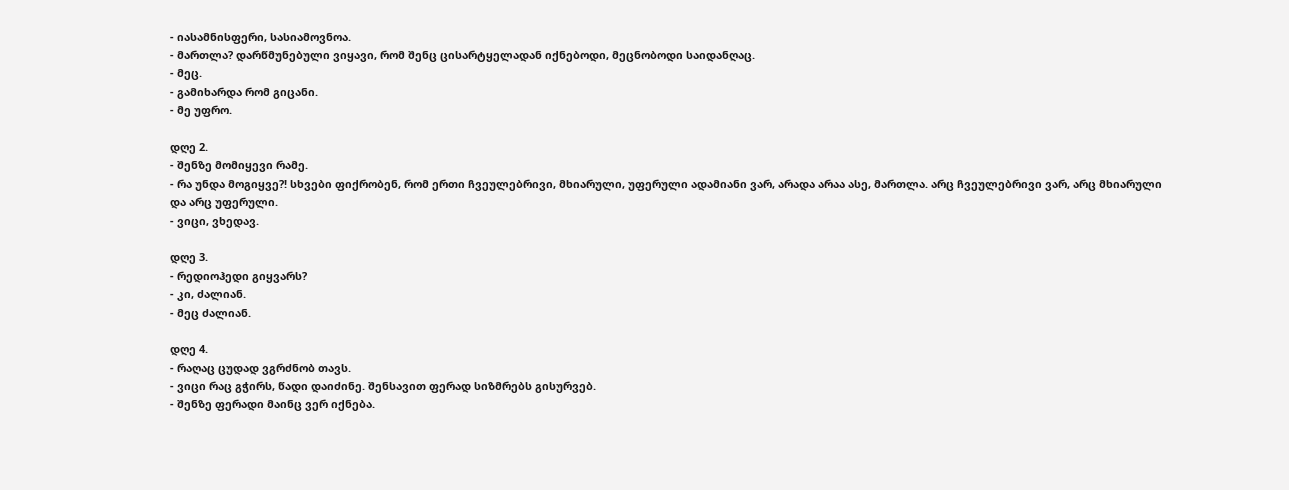- იასამნისფერი, სასიამოვნოა.
- მართლა? დარწმუნებული ვიყავი, რომ შენც ცისარტყელადან იქნებოდი, მეცნობოდი საიდანღაც.
- მეც.
- გამიხარდა რომ გიცანი.
- მე უფრო.

დღე 2.
- შენზე მომიყევი რამე.
- რა უნდა მოგიყვე?! სხვები ფიქრობენ, რომ ერთი ჩვეულებრივი, მხიარული, უფერული ადამიანი ვარ, არადა არაა ასე, მართლა. არც ჩვეულებრივი ვარ, არც მხიარული და არც უფერული.
- ვიცი, ვხედავ.

დღე 3.
- რედიოჰედი გიყვარს?
- კი, ძალიან.
- მეც ძალიან.

დღე 4.
- რაღაც ცუდად ვგრძნობ თავს.
- ვიცი რაც გჭირს, წადი დაიძინე. შენსავით ფერად სიზმრებს გისურვებ.
- შენზე ფერადი მაინც ვერ იქნება.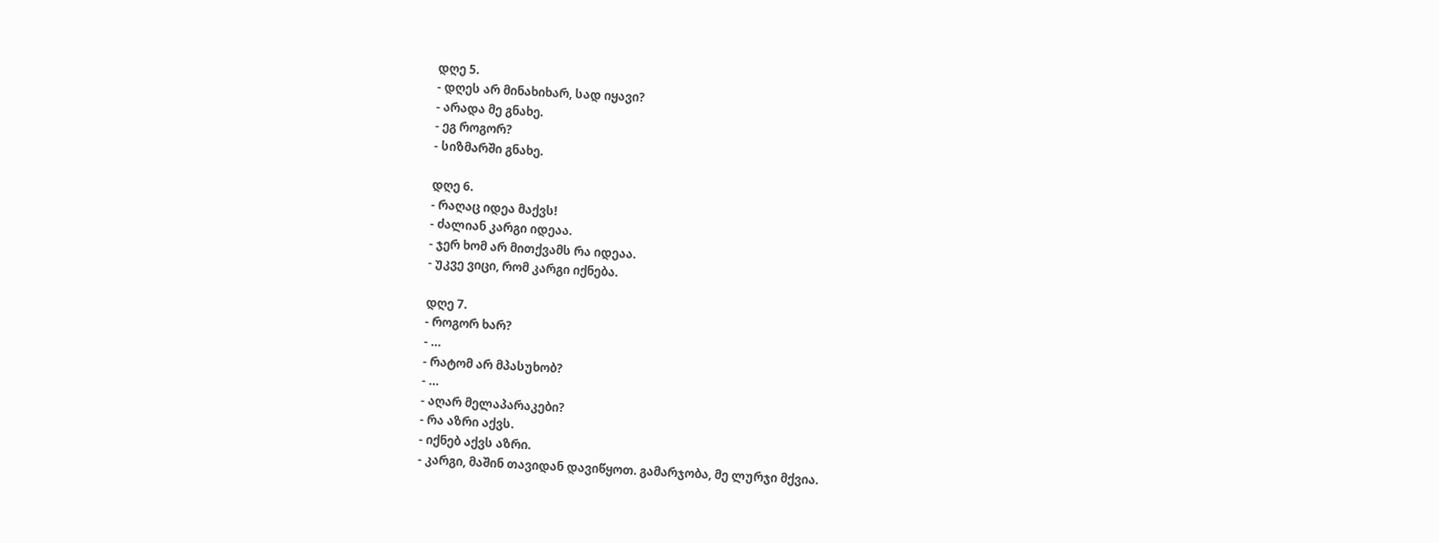დღე 5.
- დღეს არ მინახიხარ, სად იყავი?
- არადა მე გნახე.
- ეგ როგორ?
- სიზმარში გნახე.

დღე 6.
- რაღაც იდეა მაქვს!
- ძალიან კარგი იდეაა.
- ჯერ ხომ არ მითქვამს რა იდეაა.
- უკვე ვიცი, რომ კარგი იქნება.

დღე 7.
- როგორ ხარ?
- …
- რატომ არ მპასუხობ?
- …
- აღარ მელაპარაკები?
- რა აზრი აქვს.
- იქნებ აქვს აზრი.
- კარგი, მაშინ თავიდან დავიწყოთ. გამარჯობა, მე ლურჯი მქვია.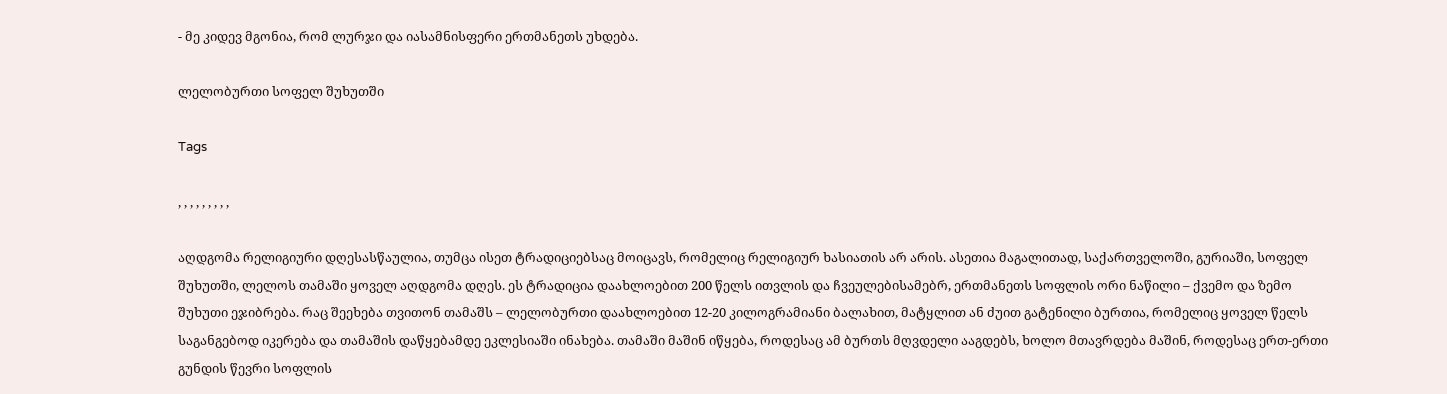- მე კიდევ მგონია, რომ ლურჯი და იასამნისფერი ერთმანეთს უხდება.

ლელობურთი სოფელ შუხუთში

Tags

, , , , , , , , ,

აღდგომა რელიგიური დღესასწაულია, თუმცა ისეთ ტრადიციებსაც მოიცავს, რომელიც რელიგიურ ხასიათის არ არის. ასეთია მაგალითად, საქართველოში, გურიაში, სოფელ შუხუთში, ლელოს თამაში ყოველ აღდგომა დღეს. ეს ტრადიცია დაახლოებით 200 წელს ითვლის და ჩვეულებისამებრ, ერთმანეთს სოფლის ორი ნაწილი – ქვემო და ზემო შუხუთი ეჯიბრება. რაც შეეხება თვითონ თამაშს – ლელობურთი დაახლოებით 12-20 კილოგრამიანი ბალახით, მატყლით ან ძუით გატენილი ბურთია, რომელიც ყოველ წელს საგანგებოდ იკერება და თამაშის დაწყებამდე ეკლესიაში ინახება. თამაში მაშინ იწყება, როდესაც ამ ბურთს მღვდელი ააგდებს, ხოლო მთავრდება მაშინ, როდესაც ერთ-ერთი გუნდის წევრი სოფლის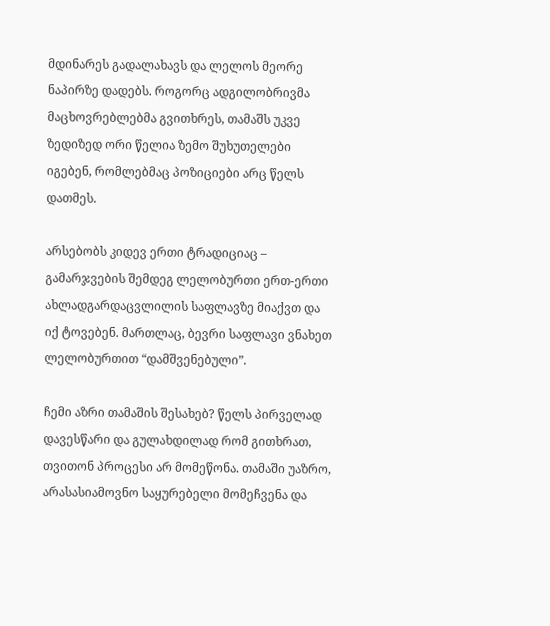მდინარეს გადალახავს და ლელოს მეორე ნაპირზე დადებს. როგორც ადგილობრივმა მაცხოვრებლებმა გვითხრეს, თამაშს უკვე ზედიზედ ორი წელია ზემო შუხუთელები იგებენ, რომლებმაც პოზიციები არც წელს დათმეს.

არსებობს კიდევ ერთი ტრადიციაც – გამარჯვების შემდეგ ლელობურთი ერთ-ერთი ახლადგარდაცვლილის საფლავზე მიაქვთ და იქ ტოვებენ. მართლაც, ბევრი საფლავი ვნახეთ ლელობურთით “დამშვენებული”.

ჩემი აზრი თამაშის შესახებ? წელს პირველად დავესწარი და გულახდილად რომ გითხრათ, თვითონ პროცესი არ მომეწონა. თამაში უაზრო, არასასიამოვნო საყურებელი მომეჩვენა და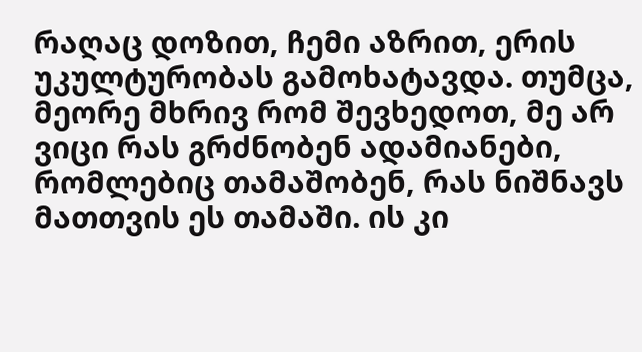რაღაც დოზით, ჩემი აზრით, ერის უკულტურობას გამოხატავდა. თუმცა, მეორე მხრივ რომ შევხედოთ, მე არ ვიცი რას გრძნობენ ადამიანები, რომლებიც თამაშობენ, რას ნიშნავს მათთვის ეს თამაში. ის კი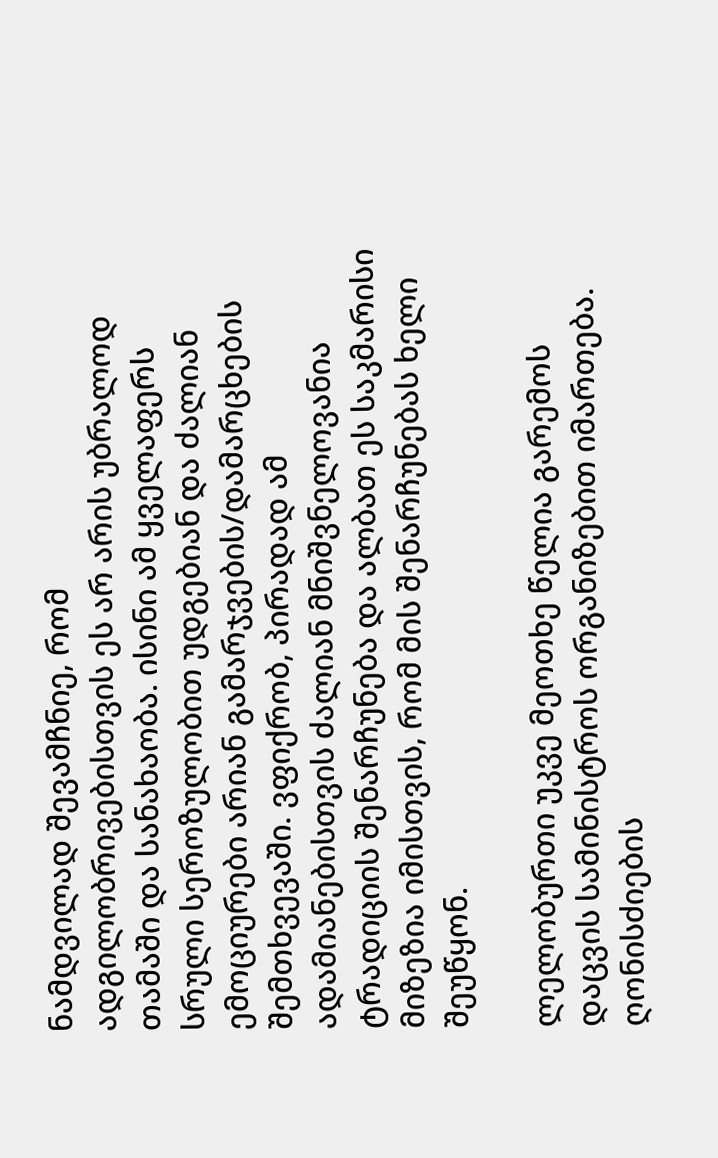ნამდვილად შევამჩნიე, რომ ადგილობრივებისთვის ეს არ არის უბრალოდ თამაში და სანახაობა. ისინი ამ ყველაფერს სრული სეროზულობით უდგებიან და ძალიან ემოციურები არიან გამარჯვების/დამარცხების შემთხვევაში. ვფიქრობ, პირადად ამ ადამიანებისთვის ძალიან მნიშვნელოვანია ტრადიციის შენარჩუნება და ალბათ ეს საკმარისი მიზეზია იმისთვის, რომ მის შენარჩუნებას ხელი შეუწყონ.

ლელობურთი უკვე მეოთხე წელია გარემოს დაცვის სამინისტროს ორგანიზებით იმართება. ღონისძიების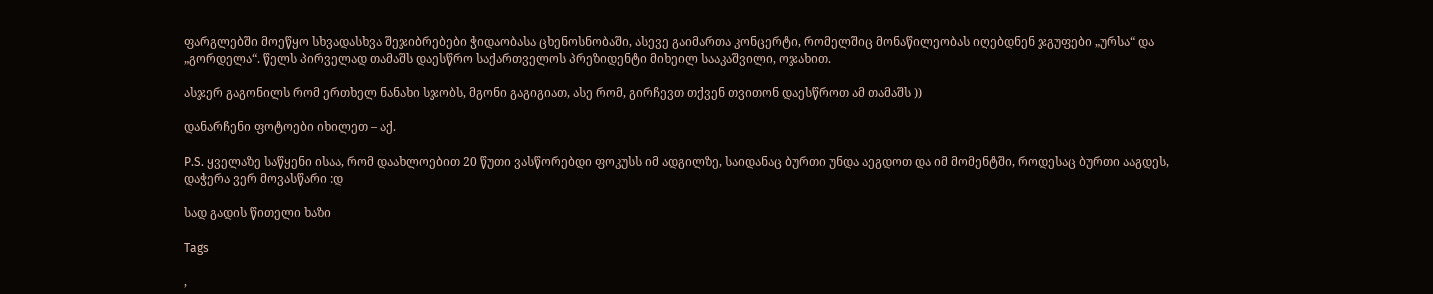ფარგლებში მოეწყო სხვადასხვა შეჯიბრებები ჭიდაობასა ცხენოსნობაში, ასევე გაიმართა კონცერტი, რომელშიც მონაწილეობას იღებდნენ ჯგუფები „ურსა“ და „გორდელა“. წელს პირველად თამაშს დაესწრო საქართველოს პრეზიდენტი მიხეილ სააკაშვილი, ოჯახით.

ასჯერ გაგონილს რომ ერთხელ ნანახი სჯობს, მგონი გაგიგიათ, ასე რომ, გირჩევთ თქვენ თვითონ დაესწროთ ამ თამაშს ))

დანარჩენი ფოტოები იხილეთ – აქ.

P.S. ყველაზე საწყენი ისაა, რომ დაახლოებით 20 წუთი ვასწორებდი ფოკუსს იმ ადგილზე, საიდანაც ბურთი უნდა აეგდოთ და იმ მომენტში, როდესაც ბურთი ააგდეს, დაჭერა ვერ მოვასწარი :დ

სად გადის წითელი ხაზი

Tags

,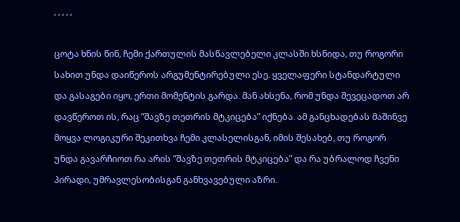, , , , ,

ცოტა ხნის წინ, ჩემი ქართულის მასწავლებელი კლასში ხსნიდა, თუ როგორი სახით უნდა დაიწეროს არგუმენტირებული ესე. ყველაფერი სტანდარტული და გასაგები იყო, ერთი მომენტის გარდა. მან ახსენა, რომ უნდა შევეცადოთ არ დავწეროთ ის, რაც “შავზე თეთრის მტკიცება” იქნება. ამ განცხადებას მაშინვე მოყვა ლოგიკური შეკითხვა ჩემი კლასელისგან, იმის შესახებ, თუ როგორ უნდა გავარჩიოთ რა არის “შავზე თეთრის მტკიცება” და რა უბრალოდ ჩვენი პირადი, უმრავლესობისგან განხვავებული აზრი.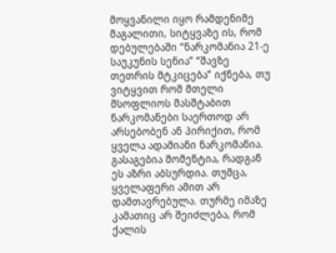მოყვანილი იყო რამდენიმე მაგალითი, სიტყვაზე ის, რომ დებულებაში “ნარკომანია 21-ე საუკუნის სენია” “შავზე თეთრის მტკიცება” იქნება, თუ ვიტყვით რომ მთელი მსოფლიოს მასშტაბით ნარკომანები საერთოდ არ არსებობენ ან პირიქით, რომ ყველა ადამიანი ნარკომანია. გასაგებია მომენტია, რადგან ეს აზრი აბსურდია. თუმცა, ყველაფერი ამით არ დამთავრებულა. თურმე იმაზე კამათიც არ შეიძლება, რომ ქალის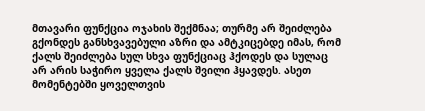მთავარი ფუნქცია ოჯახის შექმნაა; თურმე არ შეიძლება გქონდეს განსხვავებული აზრი და ამტკიცებდე იმას, რომ ქალს შეიძლება სულ სხვა ფუნქციაც ჰქოდეს და სულაც არ არის საჭირო ყველა ქალს შვილი ჰყავდეს. ასეთ მომენტებში ყოველთვის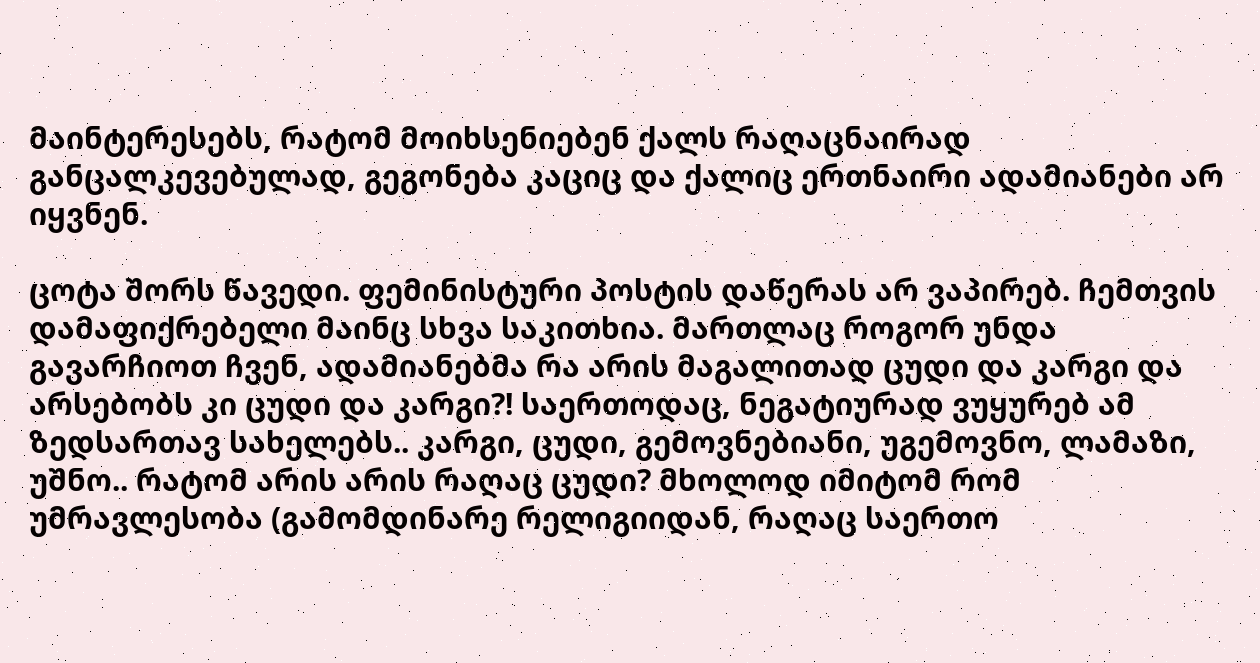მაინტერესებს, რატომ მოიხსენიებენ ქალს რაღაცნაირად განცალკევებულად, გეგონება კაციც და ქალიც ერთნაირი ადამიანები არ იყვნენ.

ცოტა შორს წავედი. ფემინისტური პოსტის დაწერას არ ვაპირებ. ჩემთვის დამაფიქრებელი მაინც სხვა საკითხია. მართლაც როგორ უნდა გავარჩიოთ ჩვენ, ადამიანებმა რა არის მაგალითად ცუდი და კარგი და არსებობს კი ცუდი და კარგი?! საერთოდაც, ნეგატიურად ვუყურებ ამ ზედსართავ სახელებს.. კარგი, ცუდი, გემოვნებიანი, უგემოვნო, ლამაზი, უშნო.. რატომ არის არის რაღაც ცუდი? მხოლოდ იმიტომ რომ უმრავლესობა (გამომდინარე რელიგიიდან, რაღაც საერთო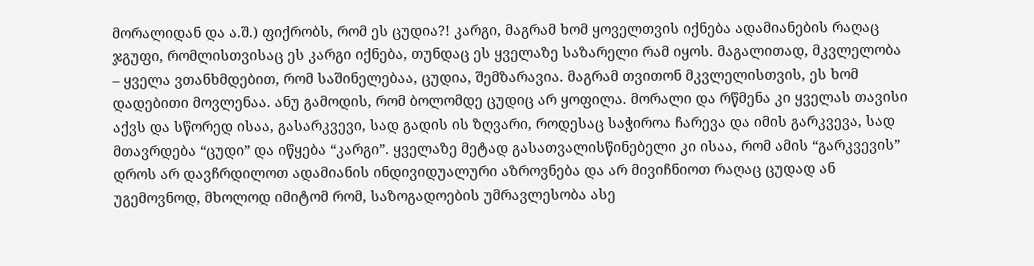მორალიდან და ა.შ.) ფიქრობს, რომ ეს ცუდია?! კარგი, მაგრამ ხომ ყოველთვის იქნება ადამიანების რაღაც ჯგუფი, რომლისთვისაც ეს კარგი იქნება, თუნდაც ეს ყველაზე საზარელი რამ იყოს. მაგალითად, მკვლელობა – ყველა ვთანხმდებით, რომ საშინელებაა, ცუდია, შემზარავია. მაგრამ თვითონ მკვლელისთვის, ეს ხომ დადებითი მოვლენაა. ანუ გამოდის, რომ ბოლომდე ცუდიც არ ყოფილა. მორალი და რწმენა კი ყველას თავისი აქვს და სწორედ ისაა, გასარკვევი, სად გადის ის ზღვარი, როდესაც საჭიროა ჩარევა და იმის გარკვევა, სად მთავრდება “ცუდი” და იწყება “კარგი”. ყველაზე მეტად გასათვალისწინებელი კი ისაა, რომ ამის “გარკვევის” დროს არ დავჩრდილოთ ადამიანის ინდივიდუალური აზროვნება და არ მივიჩნიოთ რაღაც ცუდად ან უგემოვნოდ, მხოლოდ იმიტომ რომ, საზოგადოების უმრავლესობა ასე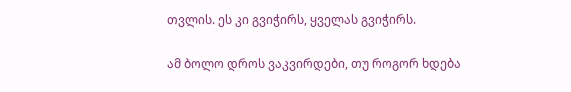თვლის. ეს კი გვიჭირს, ყველას გვიჭირს.

ამ ბოლო დროს ვაკვირდები, თუ როგორ ხდება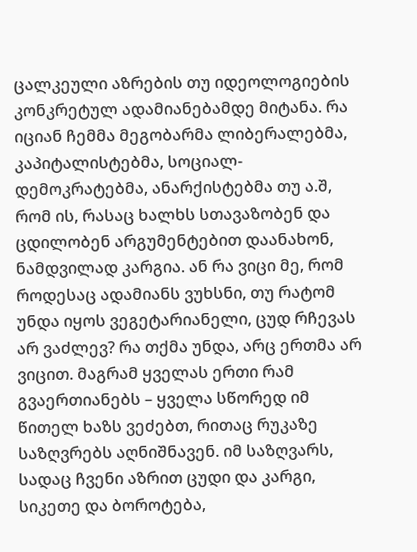ცალკეული აზრების თუ იდეოლოგიების კონკრეტულ ადამიანებამდე მიტანა. რა იციან ჩემმა მეგობარმა ლიბერალებმა, კაპიტალისტებმა, სოციალ-დემოკრატებმა, ანარქისტებმა თუ ა.შ, რომ ის, რასაც ხალხს სთავაზობენ და ცდილობენ არგუმენტებით დაანახონ, ნამდვილად კარგია. ან რა ვიცი მე, რომ როდესაც ადამიანს ვუხსნი, თუ რატომ უნდა იყოს ვეგეტარიანელი, ცუდ რჩევას არ ვაძლევ? რა თქმა უნდა, არც ერთმა არ ვიცით. მაგრამ ყველას ერთი რამ გვაერთიანებს – ყველა სწორედ იმ წითელ ხაზს ვეძებთ, რითაც რუკაზე საზღვრებს აღნიშნავენ. იმ საზღვარს, სადაც ჩვენი აზრით ცუდი და კარგი, სიკეთე და ბოროტება,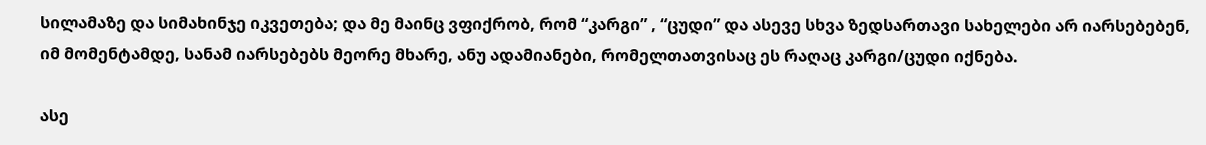სილამაზე და სიმახინჯე იკვეთება; და მე მაინც ვფიქრობ, რომ “კარგი” , “ცუდი” და ასევე სხვა ზედსართავი სახელები არ იარსებებენ, იმ მომენტამდე, სანამ იარსებებს მეორე მხარე, ანუ ადამიანები, რომელთათვისაც ეს რაღაც კარგი/ცუდი იქნება.

ასე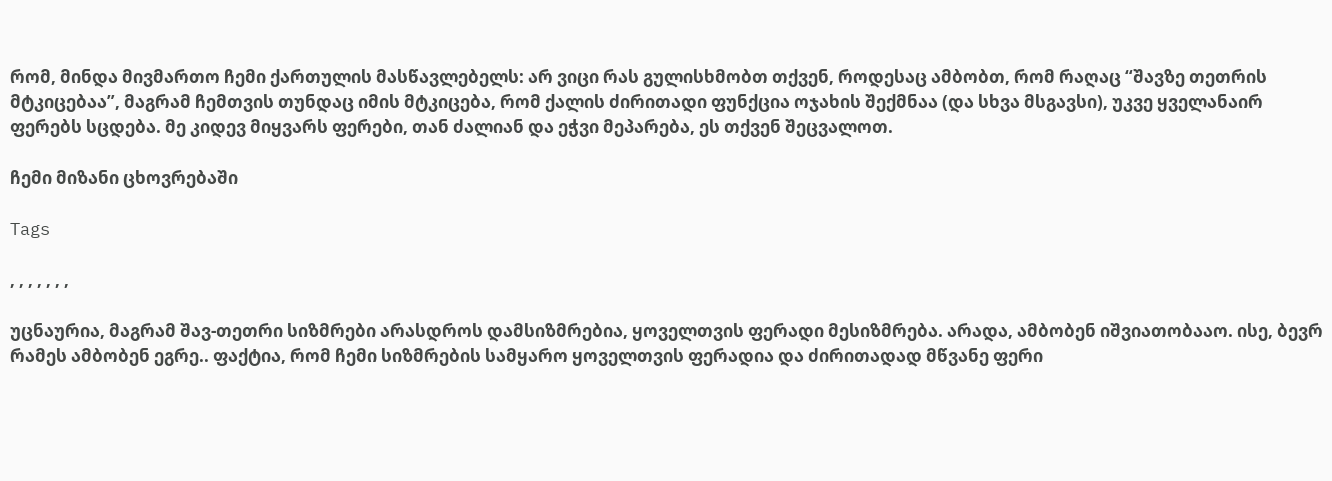რომ, მინდა მივმართო ჩემი ქართულის მასწავლებელს: არ ვიცი რას გულისხმობთ თქვენ, როდესაც ამბობთ, რომ რაღაც “შავზე თეთრის მტკიცებაა”, მაგრამ ჩემთვის თუნდაც იმის მტკიცება, რომ ქალის ძირითადი ფუნქცია ოჯახის შექმნაა (და სხვა მსგავსი), უკვე ყველანაირ ფერებს სცდება. მე კიდევ მიყვარს ფერები, თან ძალიან და ეჭვი მეპარება, ეს თქვენ შეცვალოთ.

ჩემი მიზანი ცხოვრებაში

Tags

, , , , , , ,

უცნაურია, მაგრამ შავ-თეთრი სიზმრები არასდროს დამსიზმრებია, ყოველთვის ფერადი მესიზმრება. არადა, ამბობენ იშვიათობააო. ისე, ბევრ რამეს ამბობენ ეგრე.. ფაქტია, რომ ჩემი სიზმრების სამყარო ყოველთვის ფერადია და ძირითადად მწვანე ფერი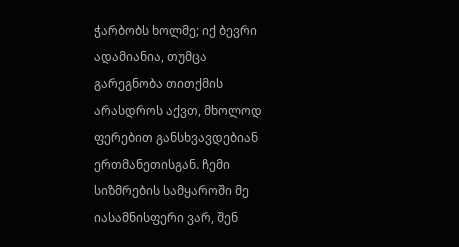ჭარბობს ხოლმე; იქ ბევრი ადამიანია, თუმცა გარეგნობა თითქმის არასდროს აქვთ, მხოლოდ ფერებით განსხვავდებიან ერთმანეთისგან. ჩემი სიზმრების სამყაროში მე იასამნისფერი ვარ, შენ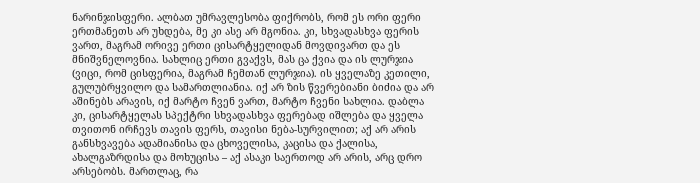ნარინჯისფერი. ალბათ უმრავლესობა ფიქრობს, რომ ეს ორი ფერი ერთმანეთს არ უხდება, მე კი ასე არ მგონია. კი, სხვადასხვა ფერის ვართ, მაგრამ ორივე ერთი ცისარტყელიდან მოვდივართ და ეს მნიშვნელოვნია. სახლიც ერთი გვაქვს, მას ცა ქვია და ის ლურჯია (ვიცი, რომ ცისფერია, მაგრამ ჩემთან ლურჯია). ის ყველაზე კეთილი, გულუბრყვილო და სამართლიანია. იქ არ ზის წვერებიანი ბიძია და არ აშინებს არავის, იქ მარტო ჩვენ ვართ, მარტო ჩვენი სახლია. დაბლა კი, ცისარტყელას სპექტრი სხვადასხვა ფერებად იშლება და ყველა თვითონ ირჩევს თავის ფერს, თავისი ნება-სურვილით; აქ არ არის განსხვავება ადამიანისა და ცხოველისა, კაცისა და ქალისა, ახალგაზრდისა და მოხუცისა – აქ ასაკი საერთოდ არ არის, არც დრო არსებობს. მართლაც, რა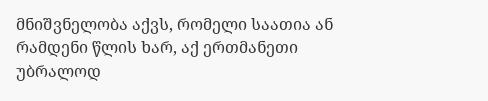მნიშვნელობა აქვს, რომელი საათია ან რამდენი წლის ხარ, აქ ერთმანეთი უბრალოდ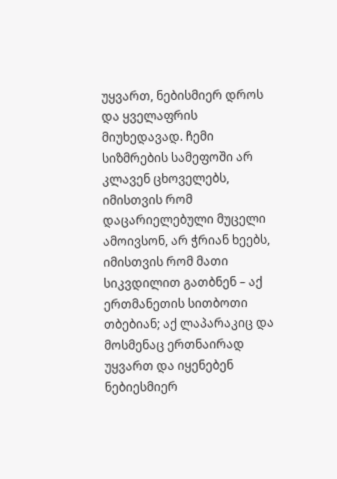უყვართ, ნებისმიერ დროს და ყველაფრის მიუხედავად. ჩემი სიზმრების სამეფოში არ კლავენ ცხოველებს, იმისთვის რომ დაცარიელებული მუცელი ამოივსონ, არ ჭრიან ხეებს, იმისთვის რომ მათი სიკვდილით გათბნენ – აქ ერთმანეთის სითბოთი თბებიან; აქ ლაპარაკიც და მოსმენაც ერთნაირად უყვართ და იყენებენ ნებიესმიერ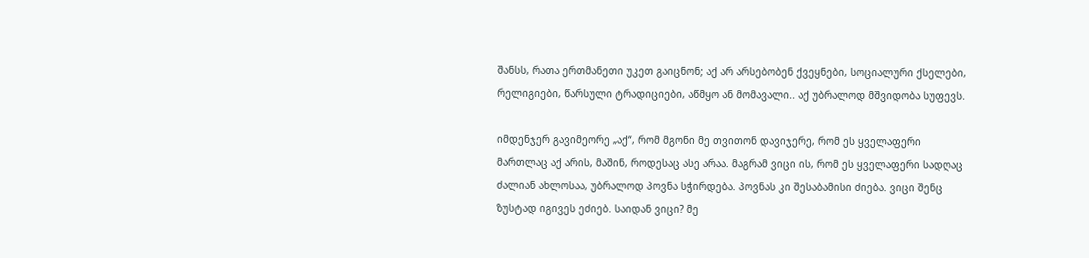შანსს, რათა ერთმანეთი უკეთ გაიცნონ; აქ არ არსებობენ ქვეყნები, სოციალური ქსელები, რელიგიები, წარსული ტრადიციები, აწმყო ან მომავალი.. აქ უბრალოდ მშვიდობა სუფევს.

იმდენჯერ გავიმეორე „აქ“, რომ მგონი მე თვითონ დავიჯერე, რომ ეს ყველაფერი მართლაც აქ არის, მაშინ, როდესაც ასე არაა. მაგრამ ვიცი ის, რომ ეს ყველაფერი სადღაც ძალიან ახლოსაა, უბრალოდ პოვნა სჭირდება. პოვნას კი შესაბამისი ძიება. ვიცი შენც ზუსტად იგივეს ეძიებ. საიდან ვიცი? მე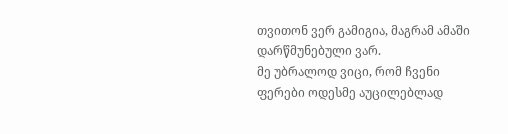თვითონ ვერ გამიგია, მაგრამ ამაში დარწმუნებული ვარ.
მე უბრალოდ ვიცი, რომ ჩვენი ფერები ოდესმე აუცილებლად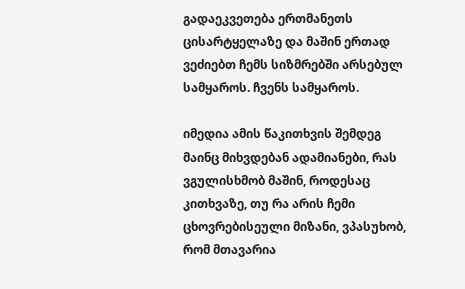გადაეკვეთება ერთმანეთს ცისარტყელაზე და მაშინ ერთად ვეძიებთ ჩემს სიზმრებში არსებულ სამყაროს. ჩვენს სამყაროს.

იმედია ამის წაკითხვის შემდეგ მაინც მიხვდებან ადამიანები, რას ვგულისხმობ მაშინ, როდესაც კითხვაზე, თუ რა არის ჩემი ცხოვრებისეული მიზანი, ვპასუხობ, რომ მთავარია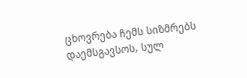ცხოვრება ჩემს სიზმრებს დაემსგავსოს, სულ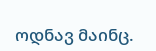ოდნავ მაინც.